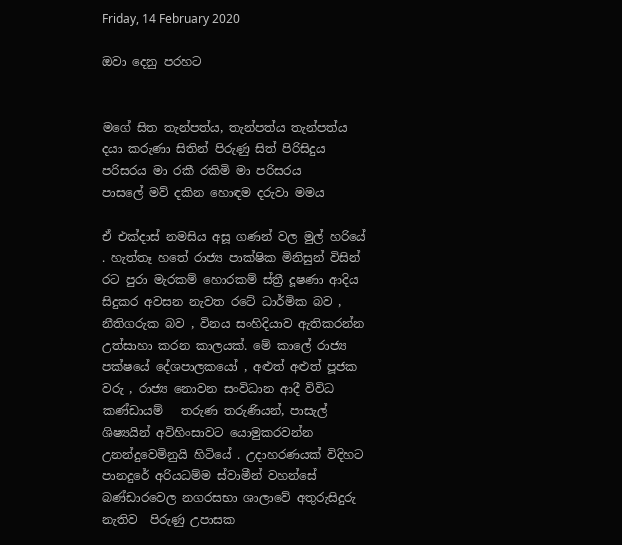Friday, 14 February 2020

ඔවා දෙනු පරහට


මගේ සිත තැන්පත්ය, තැන්පත්ය තැන්පත්ය
දයා කරුණා සිතින් පිරුණු සිත් පිරිසිදුය
පරිසරය මා රකී රකිමි මා පරිසරය
පාසලේ මව් දකින හොඳම දරුවා මමය

ඒ එක්දාස් නමසිය අසූ ගණන් වල මුල් හරියේ . හැත්තෑ හතේ රාජ්‍ය පාක්ෂික මිනිසුන් විසින් රට පුරා මැරකම් හොරකම් ස්ත්‍රී දූෂණා ආදිය සිදුකර අවසන නැවත රටේ ධාර්මික බව , නීතිගරුක බව , විනය සංහිදියාව ඇතිකරන්න උත්සාහා කරන කාලයක්. මේ කාලේ රාජ්‍ය පක්ෂයේ දේශපාලකයෝ , අළුත් අළුත් පූජක වරු , රාජ්‍ය නොවන සංවිධාන ආදී විවිධ කණ්ඩායම්   තරුණ තරුණියන්, පාසැල් ශිෂ්‍යයින් අවිහිංසාවට යොමුකරවන්න  උනන්දුවෙමිනුයි හිටියේ . උදාහරණයක් විදිහට  පානදුරේ අරියධම්ම ස්වාමීන් වහන්සේ බණ්ඩාරවෙල නගරසභා ශාලාවේ අතුරුසිදුරු නැතිව  පිරුණු උපාසක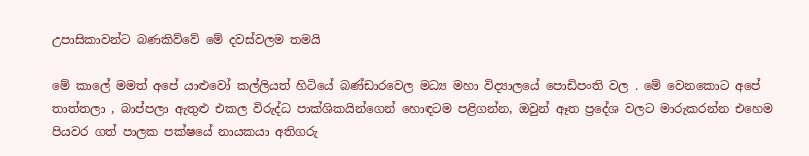උපාසිකාවන්ට බණකිව්වේ මේ දවස්වලම තමයි

මේ කාලේ මමත් අපේ යාළුවෝ කල්ලියත් හිටියේ බණ්ඩාරවෙල මධ්‍ය මහා විද්‍යාලයේ පොඩිපංති වල . මේ වෙනකොට අපේ තාත්තලා , බාප්පලා ඇතුළු එකල විරුද්ධ පාක්ශිකයින්ගෙන් හොඳටම පළිගන්න, ඔවුන් ඈත ප්‍රදේශ වලට මාරුකරන්න එහෙම පියවර ගත් පාලක පක්ෂයේ නායකයා අතිගරු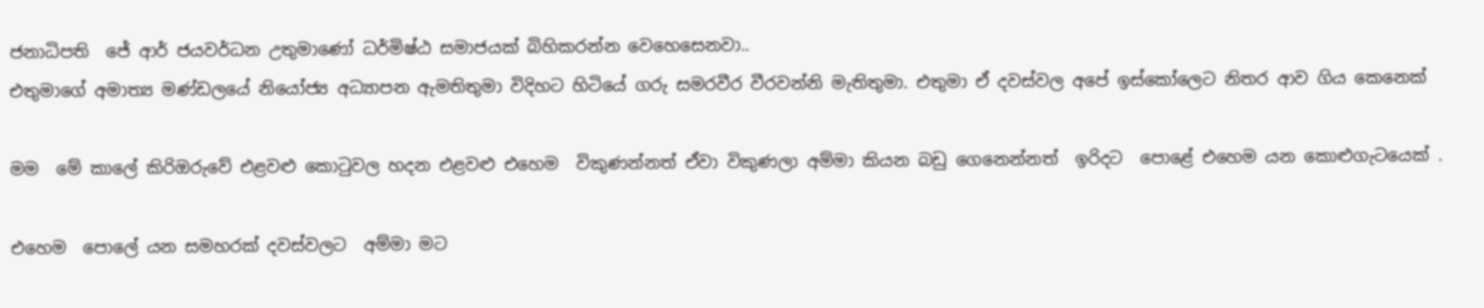ජනාධිපති  ජේ ආර් ජයවර්ධන උතුමාණෝ ධර්මිෂ්ඨ සමාජයක් බිහිකරන්න වෙහෙසෙනවා..
එතුමාගේ අමාත්‍ය මණ්ඩලයේ නියෝජ්‍ය අධ්‍යාපන ඇමතිතුමා විදිහට හිටියේ ගරු සමරවීර වීරවන්නි මැතිතුමා. එතුමා ඒ දවස්වල අපේ ඉස්කෝලෙට නිතර ආව ගිය කෙනෙක්

මම  මේ කාලේ කිරිඔරුවේ එළවළු කොටුවල හදන එළවළු එහෙම  විකුණන්නත් ඒවා විකුණලා අම්මා කියන බඩු ගෙනෙන්නත්  ඉරිදට  පොළේ එහෙම යන කොළුගැටයෙක් .

එහෙම  පොලේ යන සමහරක් දවස්වලට  අම්මා මට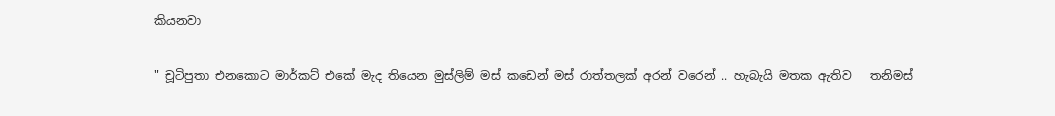කියනවා

" චූටිපුතා එනකොට මාර්කට් එකේ මැද තියෙන මුස්ලිම් මස් කඩෙන් මස් රාත්තලක් අරන් වරෙන් .. හැබැයි මතක ඇතිව   තනිමස්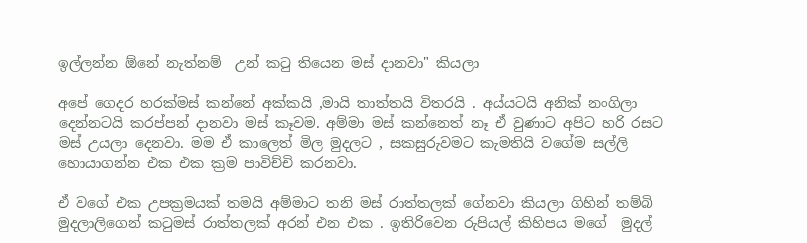ඉල්ලන්න ඕනේ නැත්නම්  උන් කටු තියෙන මස් දානවා" කියලා

අපේ ගෙදර හරක්මස් කන්නේ අක්කයි ,මායි තාත්තයි විතරයි . අය්යටයි අනික් නංගිලා දෙන්නටයි කරප්පන් දානවා මස් කෑවම. අම්මා මස් කන්නෙත් නෑ ඒ වුණාට අපිට හරි රසට මස් උයලා දෙනවා. මම ඒ කාලෙත් මිල මුදලට , සකසුරුවමට කැමතියි වගේම සල්ලි හොයාගන්න එක එක ක්‍රම පාවිච්චි කරනවා.

ඒ වගේ එක උපක්‍රමයක් තමයි අම්මාට තනි මස් රාත්තලක් ගේනවා කියලා ගිහින් තම්බි මුදලාලිගෙන් කටුමස් රාත්තලක් අරන් එන එක . ඉතිරිවෙන රුපියල් කිහිපය මගේ  මුදල්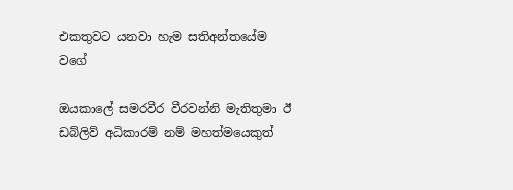එකතුවට යනවා හැම සතිඅන්තයේම වගේ

ඔයකාලේ සමරවීර වීරවන්නි මැතිතුමා ඊ ඩබ්ලිව් අධිකාරම් නම් මහත්මයෙකුත්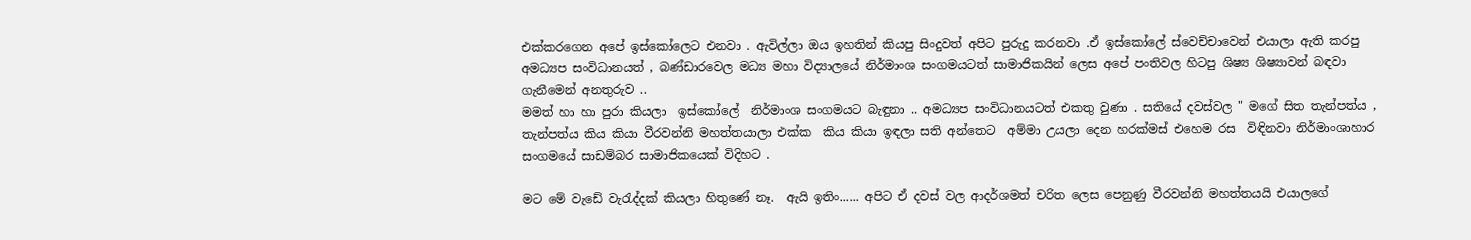එක්කරගෙන අපේ ඉස්කෝලෙට එනවා . ඇවිල්ලා ඔය ඉහතින් කියපු සිංදුවත් අපිට පුරුදු කරනවා .ඒ ඉස්කෝලේ ස්වෙච්චාවෙන් එයාලා ඇති කරපු අමධ්‍යප සංවිධානයත් , බණ්ඩාරවෙල මධ්‍ය මහා විද්‍යාලයේ නිර්මාංශ සංගමයටත් සාමාජිකයින් ලෙස අපේ පංතිවල හිටපු ශිෂ්‍ය ශිෂ්‍යාවන් බඳවා ගැනීමෙන් අනතුරුව ..
මමත් හා හා පුරා කියලා  ඉස්කෝලේ  නිර්මාංශ සංගමයට බැඳුනා .. අමධ්‍යප සංවිධානයටත් එකතු වුණා . සතියේ දවස්වල " මගේ සිත තැන්පත්ය , තැන්පත්ය කිය කියා වීරවන්නි මහත්තයාලා එක්ක  කිය කියා ඉඳලා සති අන්තෙට  අම්මා උයලා දෙන හරක්මස් එහෙම රස  විඳිනවා නිර්මාංශාහාර සංගමයේ සාඩම්බර සාමාජිකයෙක් විදිහට .

මට මේ වැඩේ වැරැද්දක් කියලා හිතුණේ නෑ.  ඇයි ඉතිං...... අපිට ඒ දවස් වල ආදර්ශමත් චරිත ලෙස පෙනුණු වීරවන්නි මහත්තයයි එයාලගේ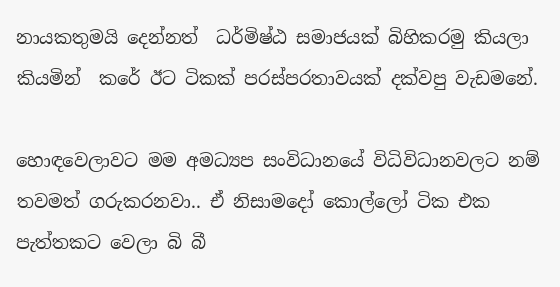නායකතුමයි දෙන්නත්  ධර්මිෂ්ඨ සමාජයක් බිහිකරමු කියලා  කියමින්  කරේ ඊට ටිකක් පරස්පරතාවයක් දක්වපු වැඩමනේ.

හොඳවෙලාවට මම අමධ්‍යප සංවිධානයේ විධිවිධානවලට නම් තවමත් ගරුකරනවා.. ඒ නිසාමදෝ කොල්ලෝ ටික එක පැත්තකට වෙලා බි බී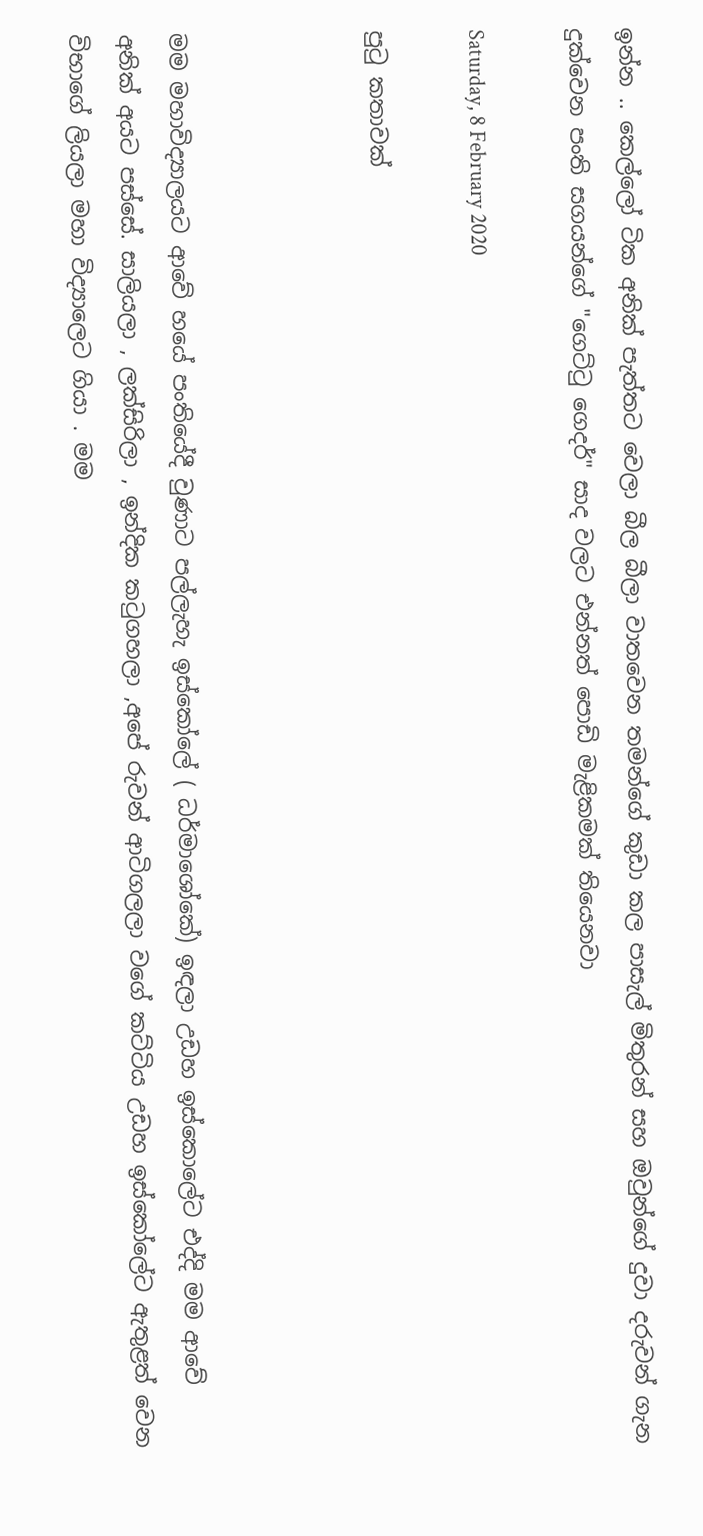ඉන්න .. කෙල්ලෝ ටික අනික් පැත්තට වෙලා බීල බීලා වාතවෙන තමන්ගේ කුඩා කල පාසැල් මිතුරන් සහ ඔවුන්ගේ දුවා දරුවන් ගැන දුක්වෙන පංති සගයන්ගේ "ගෙට්ටු ගෙදර්" සාද වලට එන්නත් පොඩි මැළිකමක් තියෙනවා

Saturday, 8 February 2020

පුටු කතාවක්



මම මහාවිද්‍යාලයට ආවේ හයේ පංතියේදී වුණාට පල්ලැහැ ඉස්කෝලේ ( ධර්මාශෝකේ) ඉඳලා උඩහ ඉස්කොලේට එද්දි මම ආවේ අනික් අයට පස්සේ. සාලියලා , ලක්සිරිලා , ඉන්දික කටුගහලා ,අපේ රුවන් ආටිගලලා වගේ කට්ටිය උඩහ ඉස්කෝලේට ඇතුළත් වෙන විභාගේ ලියලා මහා විද්‍යාලෙට ගියා . මම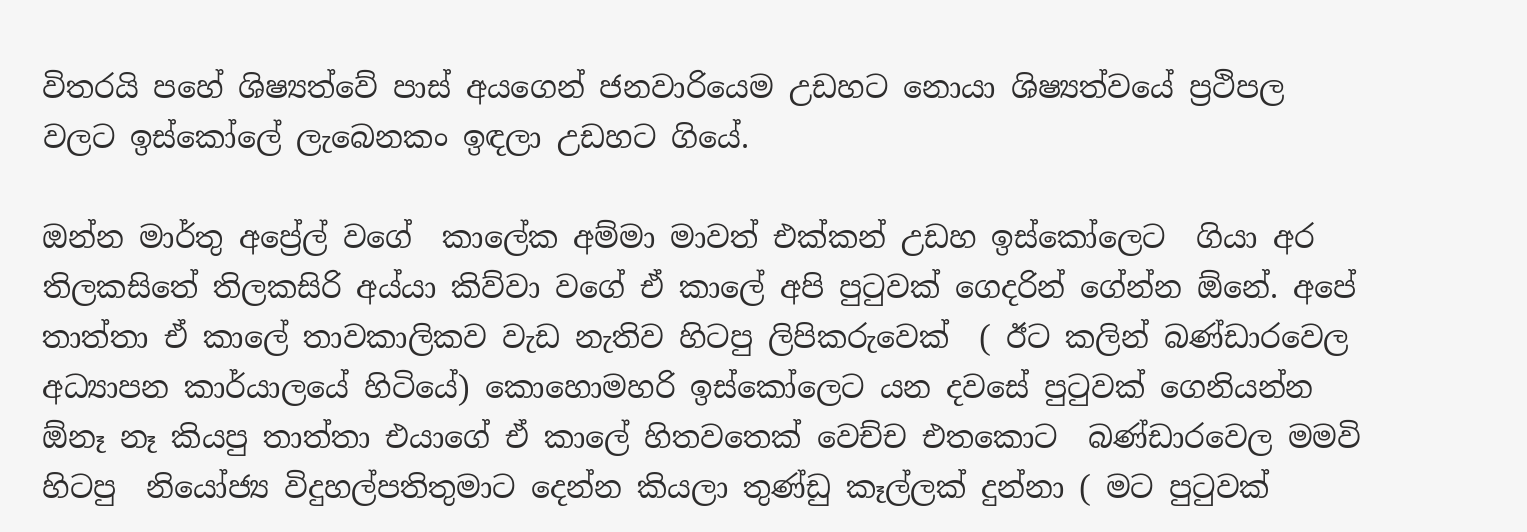විතරයි පහේ ශිෂ්‍යත්වේ පාස් අයගෙන් ජනවාරියෙම උඩහට නොයා ශිෂ්‍යත්වයේ ප්‍රථිපල  වලට ඉස්කෝලේ ලැබෙනකං ඉඳලා උඩහට ගියේ.

ඔන්න මාර්තු අප්‍රේල් වගේ  කාලේක අම්මා මාවත් එක්කන් උඩහ ඉස්කෝලෙට  ගියා අර තිලකසිතේ තිලකසිරි අය්යා කිව්වා වගේ ඒ කාලේ අපි පුටුවක් ගෙදරින් ගේන්න ඕනේ. අපේ තාත්තා ඒ කාලේ තාවකාලිකව වැඩ නැතිව හිටපු ලිපිකරුවෙක්  ( ඊට කලින් බණ්ඩාරවෙල අධ්‍යාපන කාර්යාලයේ හිටියේ) කොහොමහරි ඉස්කෝලෙට යන දවසේ පුටුවක් ගෙනියන්න ඕනෑ නෑ කියපු තාත්තා එයාගේ ඒ කාලේ හිතවතෙක් වෙච්ච එතකොට  බණ්ඩාරවෙල මමවි හිටපු  නියෝජ්‍ය විදුහල්පතිතුමාට දෙන්න කියලා තුණ්ඩු කෑල්ලක් දුන්නා ( මට පුටුවක්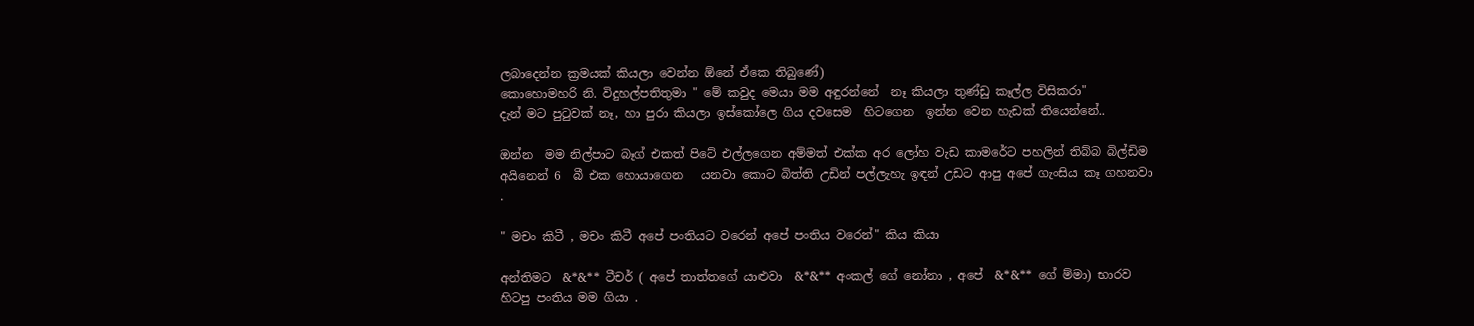ලබාදෙන්න ක්‍රමයක් කියලා වෙන්න ඕනේ ඒකෙ තිබුණේ)
කොහොමහරි නි. විදුහල්පතිතුමා " මේ කවුද මෙයා මම අඳුරන්නේ  නෑ කියලා තුණ්ඩු කෑල්ල විසිකරා"
දැන් මට පුටුවක් නෑ, හා පුරා කියලා ඉස්කෝලෙ ගිය දවසෙම  හිටගෙන  ඉන්න වෙන හැඩක් තියෙන්නේ..

ඔන්න  මම නිල්පාට බෑග් එකත් පිටේ එල්ලගෙන අම්මත් එක්ක අර ලෝහ වැඩ කාමරේට පහලින් තිබ්බ බිල්ඩිම අයිනෙන් 6  බී එක හොයාගෙන   යනවා කොට බිත්ති උඩින් පල්ලැහැ ඉඳන් උඩට ආපු අපේ ගැංසිය කෑ ගහනවා .

" මචං කිටී , මචං කිටී අපේ පංතියට වරෙන් අපේ පංතිය වරෙන්" කිය කියා

අන්තිමට  &*&** ටීචර් ( අපේ තාත්තගේ යාළුවා  &*&** අංකල් ගේ නෝනා , අපේ  &*&** ගේ ම්මා) භාරව හිටපු පංතිය මම ගියා .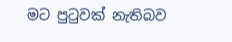මට පුටුවක් නැතිබව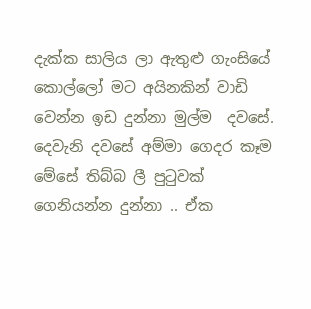දැක්ක සාලිය ලා ඇතුළු ගැංසියේ කොල්ලෝ මට අයිනකින් වාඩි වෙන්න ඉඩ දුන්නා මුල්ම  දවසේ. දෙවැනි දවසේ අම්මා ගෙදර කෑම මේසේ තිබ්බ ලී පුටුවක්  ගෙනියන්න දුන්නා .. ඒක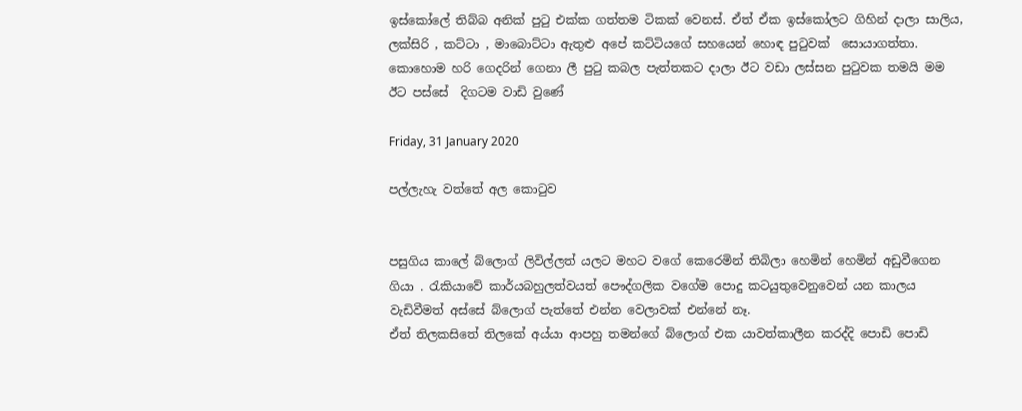ඉස්කෝලේ තිබ්බ අනික් පුටු එක්ක ගත්තම ටිකක් වෙනස්. ඒත් ඒක ඉස්කෝලට ගිහින් දාලා සාලිය, ලක්සිරි , කට්ටා , මාබොට්ටා ඇතුළු අපේ කට්ටියගේ සහයෙන් හොඳ පුටුවක්  සොයාගත්තා.
කොහොම හරි ගෙදරින් ගෙනා ලී පුටු කබල පැත්තකට දාලා ඊට වඩා ලස්සන පුටුවක තමයි මම ඊට පස්සේ  දිගටම වාඩි වුණේ

Friday, 31 January 2020

පල්ලැහැ වත්තේ අල කොටුව


පසුගිය කාලේ බ්ලොග් ලිවිල්ලත් යලට මහට වගේ කෙරෙමින් තිබිලා හෙමින් හෙමින් අඩුවීගෙන ගියා . රැකියාවේ කාර්යබහුලත්වයත් පෞද්ගලික වගේම පොදු කටයුතුවෙනුවෙන් යන කාලය වැඩිවීමත් අස්සේ බ්ලොග් පැත්තේ එන්න වෙලාවක් එන්නේ නෑ.
ඒත් තිලකසිතේ තිලකේ අය්යා ආපහු තමන්ගේ බ්ලොග් එක යාවත්කාලීන කරද්දි පොඩි පොඩි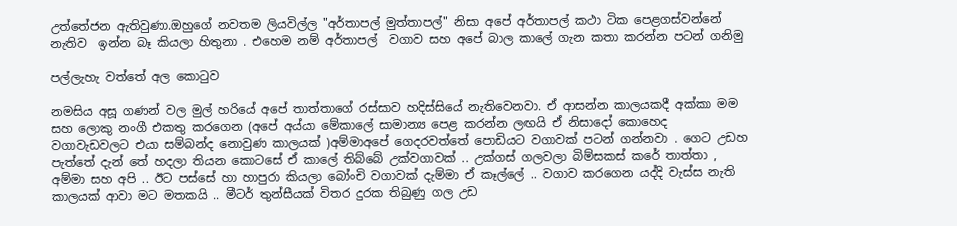උත්තේජන ඇතිවුණා.ඔහුගේ නවතම ලියවිල්ල "අර්තාපල් මුත්තාපල්" නිසා අපේ අර්තාපල් කථා ටික පෙළගස්වන්නේ නැතිව  ඉන්න බෑ කියලා හිතුනා . එහෙම නම් අර්තාපල්  වගාව සහ අපේ බාල කාලේ ගැන කතා කරන්න පටන් ගනිමු

පල්ලැහැ වත්තේ අල කොටුව

නමසිය අසූ ගණන් වල මුල් හරියේ අපේ තාත්තාගේ රස්සාව හදිස්සියේ නැතිවෙනවා. ඒ ආසන්න කාලයකදී අක්කා මම සහ ලොකු නංගී එකතු කරගෙන (අපේ අය්යා මේකාලේ සාමාන්‍ය පෙළ කරන්න ලඟයි ඒ නිසාදෝ කොහෙද වගාවැඩවලට එයා සම්බන්ද නොවුණ කාලයක් )අම්මාඅපේ ගෙදරවත්තේ පොඩියට වගාවක් පටන් ගන්නවා . ගෙට උඩහ පැත්තේ දැන් තේ හදලා තියන කොටසේ ඒ කාලේ තිබ්බේ උක්වගාවක් .. උක්ගස් ගලවලා බිම්සකස් කරේ තාත්තා , අම්මා සහ අපි .. ඊට පස්සේ හා හාපුරා කියලා බෝංචි වගාවක් දැම්මා ඒ කෑල්ලේ .. වගාව කරගෙන යද්දි වැස්ස නැති කාලයක් ආවා මට මතකයි .. මීටර් තුන්සීයක් විතර දුරක තිබුණු ගල උඩ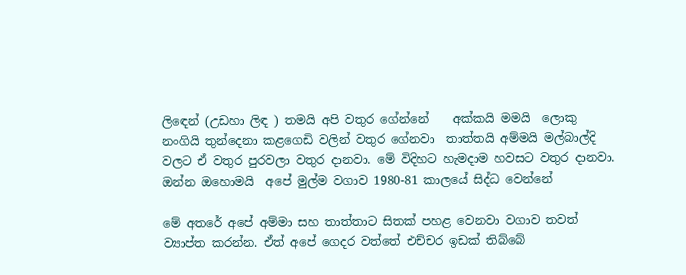ලිඳෙන් (උඩහා ලිඳ ) තමයි අපි වතුර ගේන්නේ    අක්කයි මමයි  ලොකු නංගියි තුන්දෙනා කළගෙඩි වලින් වතුර ගේනවා  තාත්තයි අම්මයි මල්බාල්දි වලට ඒ වතුර පුරවලා වතුර දානවා. මේ විදිහට හැමදාම හවසට වතුර දානවා.  ඔන්න ඔහොමයි  අපේ මුල්ම වගාව 1980-81 කාලයේ සිද්ධ වෙන්නේ

මේ අතරේ අපේ අම්මා සහ තාත්තාට සිතක් පහළ වෙනවා වගාව තවත් ව්‍යාප්ත කරන්න. ඒත් අපේ ගෙදර වත්තේ එච්චර ඉඩක් තිබ්බේ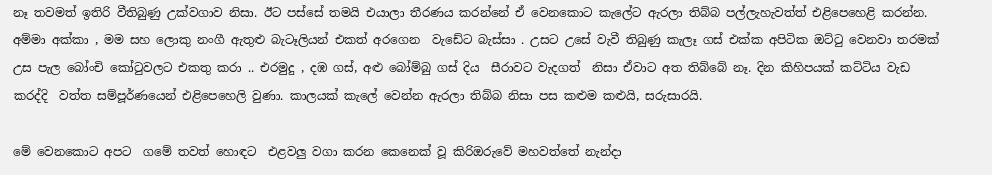නෑ තවමත් ඉතිරි වීතිබුණු උක්වගාව නිසා. ඊට පස්සේ තමයි එයාලා තීරණය කරන්නේ ඒ වෙනකොට කැලේට ඇරලා තිබ්බ පල්ලැහැවත්ත් එළිපෙහෙළි කරන්න.
අම්මා අක්කා , මම සහ ලොකු නංගී ඇතුළු බැටෑලියන් එකත් අරගෙන  වැඩේට බැස්සා . උසට උසේ වැවී තිබුණු කැලෑ ගස් එක්ක අපිටික ඔට්ටු වෙනවා තරමක් උස පැල බෝංචි කෝටුවලට එකතු කරා .. එරමුදු , දඹ ගස්, අළු බෝම්බු ගස් දිය  සීරාවට වැදගත්  නිසා ඒවාට අත තිබ්බේ නෑ. දින කිහිපයක් කට්ටිය වැඩ කරද්දි  වත්ත සම්පූර්ණයෙන් එළිපෙහෙලි වුණා. කාලයක් කැලේ වෙන්න ඇරලා තිබ්බ නිසා පස කළුම කළුයි, සරුසාරයි.

මේ වෙනකොට අපට  ගමේ තවත් හොඳට  එළවලු වගා කරන කෙනෙක් වූ කිරිඔරුවේ මහවත්තේ නැන්දා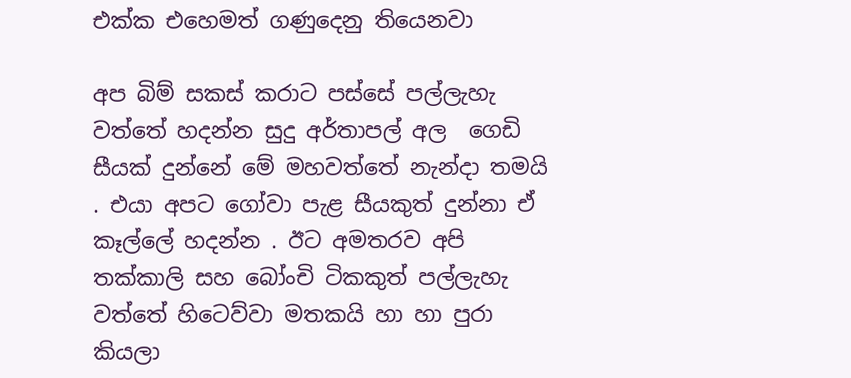එක්ක එහෙමත් ගණුදෙනු තියෙනවා

අප බිම් සකස් කරාට පස්සේ පල්ලැහැ වත්තේ හදන්න සුදු අර්තාපල් අල  ගෙඩි සීයක් දුන්නේ මේ මහවත්තේ නැන්දා තමයි . එයා අපට ගෝවා පැළ සීයකුත් දුන්නා ඒ කෑල්ලේ හදන්න . ඊට අමතරව අපි තක්කාලි සහ බෝංචි ටිකකුත් පල්ලැහැ වත්තේ හිටෙව්වා මතකයි හා හා පුරා කියලා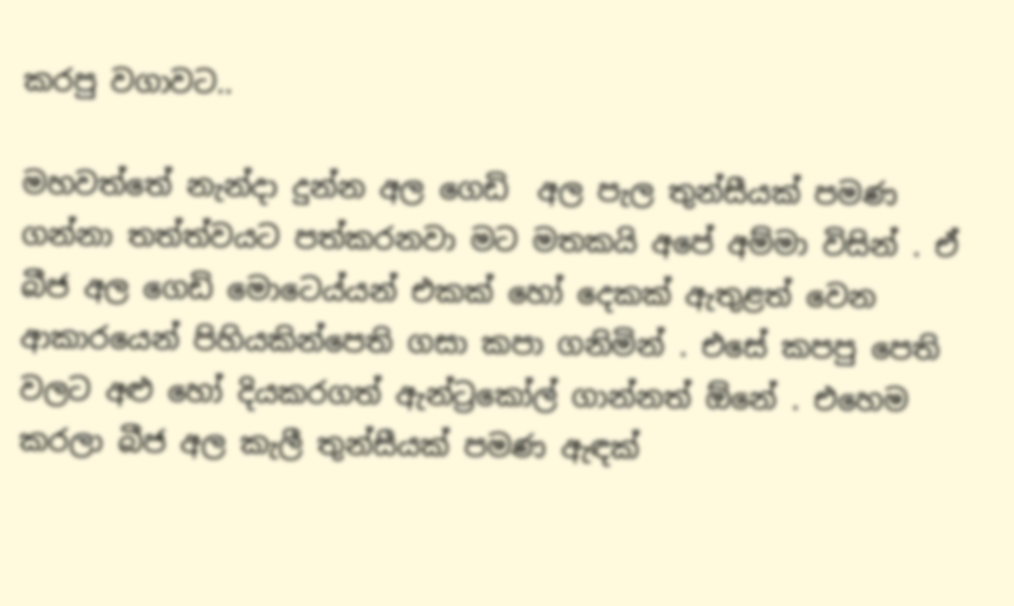කරපු වගාවට..

මහවත්තේ නැන්දා දුන්න අල ගෙඩි  අල පැල තුන්සීයක් පමණ ගන්නා තත්ත්වයට පත්කරනවා මට මතකයි අපේ අම්මා විසින් . ඒ බීජ අල ගෙඩි මොටෙය්යන් එකක් හෝ දෙකක් ඇතුළත් වෙන ආකාරයෙන් පිහියකින්පෙති ගසා කපා ගනිමින් . එසේ කපපු පෙති වලට අළු හෝ දියකරගත් ඇන්ට්‍රකෝල් ගාන්නත් ඕනේ . එහෙම කරලා බීජ අල කැලී තුන්සීයක් පමණ ඇඳක්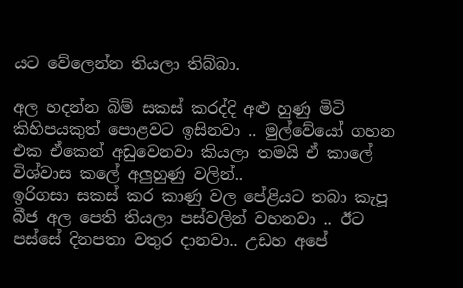යට වේලෙන්න තියලා තිබ්බා.

අල හදන්න බිම් සකස් කරද්දි අළු හුණු මිටි කිහිපයකුත් පොළවට ඉසිනවා .. මුල්වේයෝ ගහන එක ඒකෙන් අඩුවෙනවා කියලා තමයි ඒ කාලේ විශ්වාස කලේ අලුහුණු වලින්..
ඉරිගසා සකස් කර කාණු වල පේළියට තබා කැපූ බීජ අල පෙති තියලා පස්වලින් වහනවා .. ඊට පස්සේ දිනපතා වතුර දානවා.. උඩහ අපේ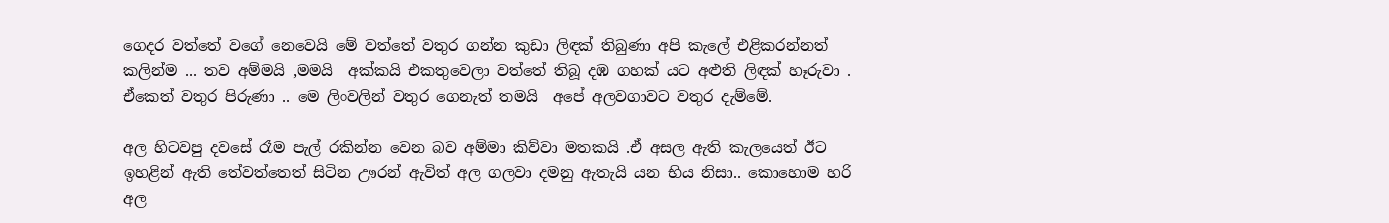ගෙදර වත්තේ වගේ නෙවෙයි මේ වත්තේ වතුර ගන්න කුඩා ලිඳක් තිබුණා අපි කැලේ එළිකරන්නත් කලින්ම ... තව අම්මයි ,මමයි  අක්කයි එකතුවෙලා වත්තේ තිබූ දඹ ගහක් යට අළුති ලිඳක් හෑරුවා . ඒකෙත් වතුර පිරුණා .. මෙ ලිංවලින් වතුර ගෙනැත් තමයි  අපේ අලවගාවට වතුර දැම්මේ.

අල හිටවපු දවසේ රෑම පැල් රකින්න වෙන බව අම්මා කිව්වා මතකයි .ඒ අසල ඇති කැලයෙත් ඊට ඉහළින් ඇති තේවත්තෙත් සිටින ඌරන් ඇවිත් අල ගලවා දමනු ඇතැයි යන භිය නිසා.. කොහොම හරි අල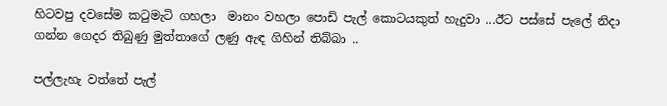හිටවපු දවසේම කටුමැටි ගහලා  මානං වහලා පොඩි පැල් කොටයකුත් හැදුවා ...ඊට පස්සේ පැලේ නිදා ගන්න ගෙදර තිබුණු මුත්තාගේ ලණු ඇඳ ගිහින් තිබ්බා ..

පල්ලැහැ වත්තේ පැල්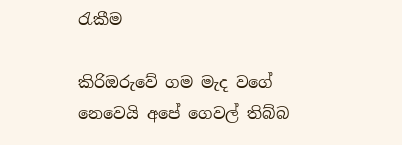රැකීම

කිරිඔරුවේ ගම මැද වගේ නෙවෙයි අපේ ගෙවල් තිබ්බ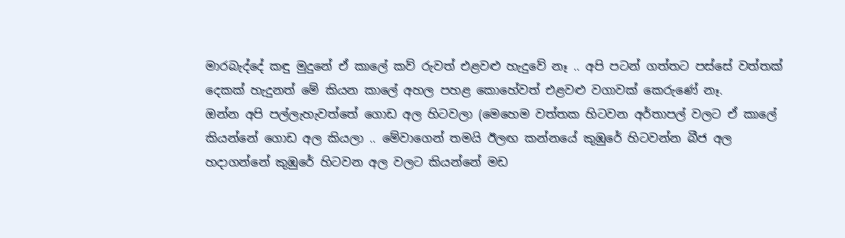මාරබැද්දේ කඳු මුදුනේ ඒ කාලේ කව් රුවත් එළවළු හැදුවේ නෑ .. අපි පටන් ගත්තට පස්සේ වත්තක් දෙකක් හැදුනත් මේ කියන කාලේ අහල පහළ කොහේවත් එළවළු වගාවක් කෙරුණේ නෑ.
ඔන්න අපි පල්ලැහැවත්තේ ගොඩ අල හිටවලා (මෙහෙම වත්තක හිටවන අර්තාපල් වලට ඒ කාලේ කියන්නේ ගොඩ අල කියලා .. මේවාගෙන් තමයි ඊලඟ කන්නයේ කුඹුරේ හිටවන්න බීජ අල හදාගන්නේ කුඹුරේ හිටවන අල වලට කියන්නේ මඩ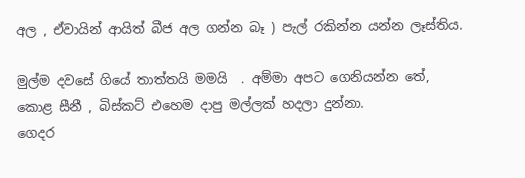අල , ඒවායින් ආයිත් බීජ අල ගන්න බෑ ) පැල් රකින්න යන්න ලෑස්තිය.

මුල්ම දවසේ ගියේ තාත්තයි මමයි  . අම්මා අපට ගෙනියන්න තේ, කොළ සීනී , බිස්කට් එහෙම දාපු මල්ලක් හදලා දුන්නා.
ගෙදර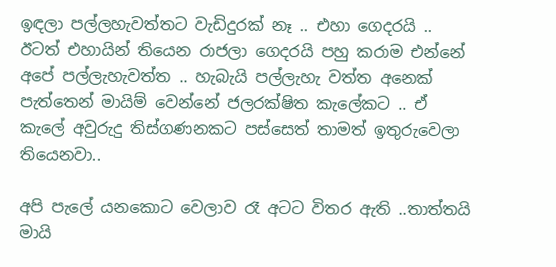ඉඳලා පල්ලහැවත්තට වැඩිදුරක් නෑ .. එහා ගෙදරයි .. ඊටත් එහායින් තියෙන රාජලා ගෙදරයි පහු කරාම එන්නේ අපේ පල්ලැහැවත්ත .. හැබැයි පල්ලැහැ වත්ත අනෙක් පැත්තෙන් මායිම් වෙන්නේ ජලරක්ෂිත කැලේකට .. ඒ කැලේ අවුරුදු තිස්ගණනකට පස්සෙත් තාමත් ඉතුරුවෙලා තියෙනවා..

අපි පැලේ යනකොට වෙලාව රෑ අටට විතර ඇති ..තාත්තයි මායි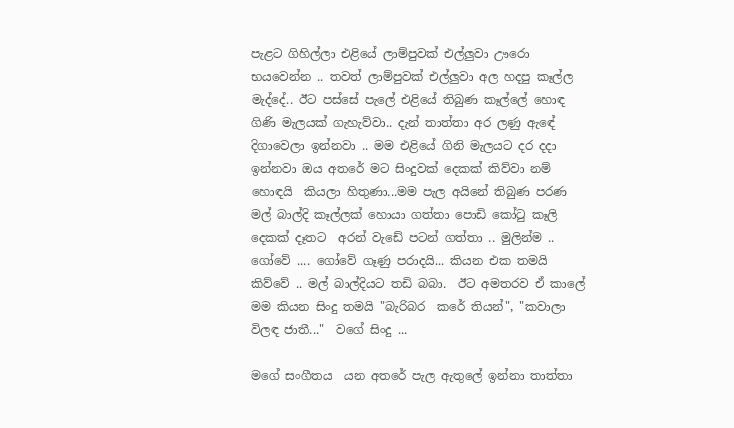පැළට ගිහිල්ලා එළියේ ලාම්පුවක් එල්ලුවා ඌරො භයවෙන්න .. තවත් ලාම්පුවක් එල්ලුවා අල හදපු කෑල්ල මැද්දේ.. ඊට පස්සේ පැලේ එළියේ තිබුණ කෑල්ලේ හොඳ ගිණි මැලයක් ගැහැව්වා.. දැන් තාත්තා අර ලණු ඇඳේ දිගාවෙලා ඉන්නවා .. මම එළියේ ගිනි මැලයට දර දදා ඉන්නවා ඔය අතරේ මට සිංදුවක් දෙකක් කිව්වා නම්  හොඳයි  කියලා හිතුණා...මම පැල අයිනේ තිබුණ පරණ  මල් බාල්දි කෑල්ලක් හොයා ගත්තා පොඩි කෝටු කෑලි දෙකක් දෑතට  අරන් වැඩේ පටන් ගත්තා .. මුලින්ම .. ගෝවේ .... ගෝවේ ගෑණු පරාදයි... කියන එක තමයි කිව්වේ .. මල් බාල්දියට තඩි බබා.  ඊට අමතරව ඒ කාලේ මම කියන සිංදු තමයි "බැරිබර  කරේ තියන්", "කවාලා විලඳ ජාතී..."  වගේ සිංදු ...

මගේ සංගීතය  යන අතරේ පැල ඇතුලේ ඉන්නා තාත්තා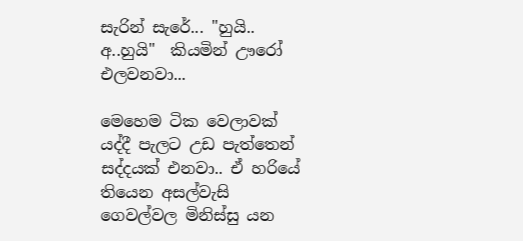සැරින් සැරේ... "හුයි.. අ..හුයි"  කියමින් ඌරෝ එලවනවා...

මෙහෙම ටික වෙලාවක් යද්දී පැලට උඩ පැත්තෙන් සද්දයක් එනවා.. ඒ හරියේ තියෙන අසල්වැසි  ගෙවල්වල මිනිස්සු යන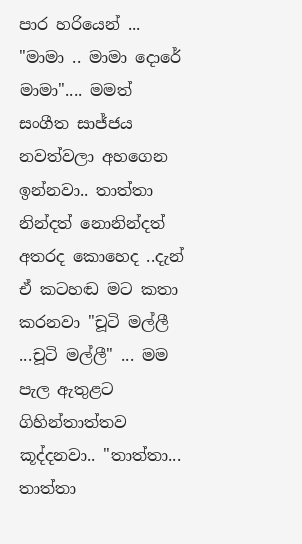පාර හරියෙන් ... "මාමා .. මාමා දොරේ මාමා".... මමත් සංගීත සාජ්ජය නවත්වලා අහගෙන ඉන්නවා.. තාත්තා නින්දත් නොනින්දත් අතරද කොහෙද ..දැන් ඒ කටහඬ මට කතා කරනවා "චූටි මල්ලී ...චූටි මල්ලී" ... මම පැල ඇතුළට  ගිහින්තාත්තව කූද්දනවා.. "තාත්තා... තාත්තා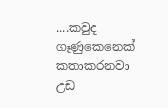....කවුද ගෑණුකෙනෙක් කතාකරනවා උඩ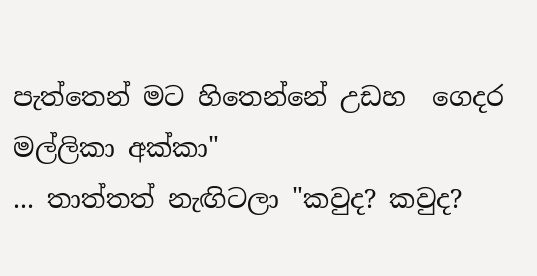පැත්තෙන් මට හිතෙන්නේ උඩහ  ගෙදර මල්ලිකා අක්කා"
... තාත්තත් නැඟිටලා "කවුද? කවුද?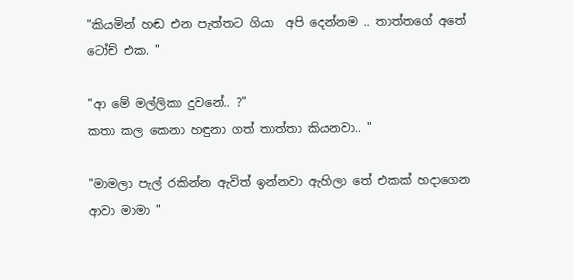"කියමින් හඬ එන පැත්තට ගියා  අපි දෙන්නම .. තාත්තගේ අතේ ටෝච් එක. "

"ආ මේ මල්ලිකා දුවනේ.. ?"
කතා කල කෙනා හඳුනා ගත් තාත්තා කියනවා.. "

"මාමලා පැල් රකින්න ඇවිත් ඉන්නවා ඇහිලා තේ එකක් හදාගෙන ආවා මාමා "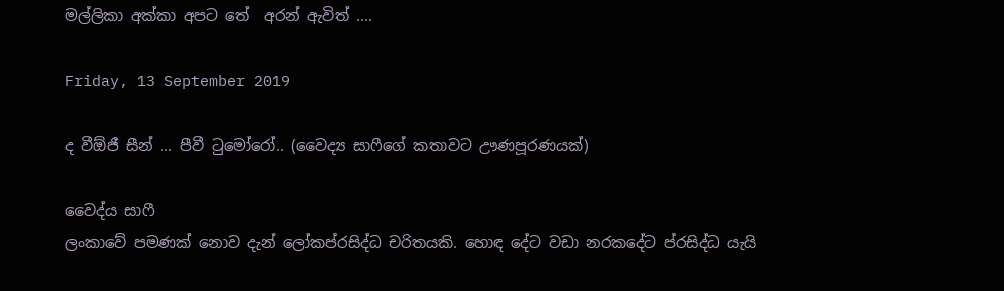මල්ලිකා අක්කා අපට තේ  අරන් ඇවිත් ....

Friday, 13 September 2019

ද වීඕජී සීන් ... පීවී ටුමෝරෝ.. (වෛද්‍ය සාෆීගේ කතාවට ඌණපූරණයක්)

වෛද්ය සාෆී
ලංකාවේ පමණක් නොව දැන් ලෝකප්රසිද්ධ චරිතයකි. හොඳ දේට වඩා නරකදේට ප්රසිද්ධ යැයි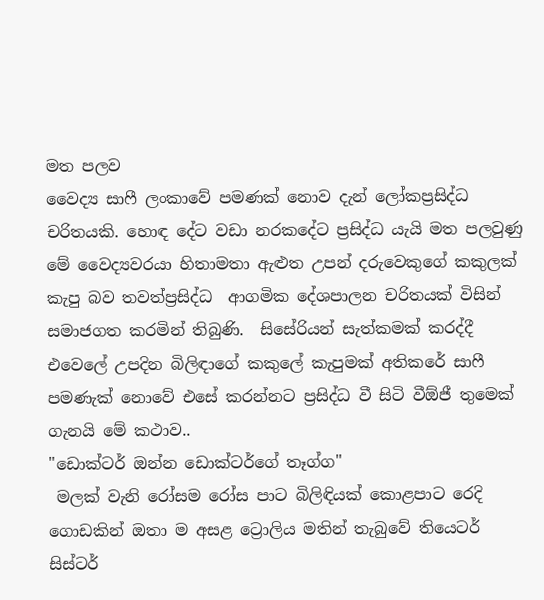මත පලව
වෛද්‍ය සාෆී ලංකාවේ පමණක් නොව දැන් ලෝකප්‍රසිද්ධ චරිතයකි. හොඳ දේට වඩා නරකදේට ප්‍රසිද්ධ ‍යැයි මත පලවුණු  මේ වෛද්‍යවරයා හිතාමතා ඇළුත උපන් දරුවෙකුගේ කකුලක් කැපු බව තවත්ප්‍රසිද්ධ  ආගමික දේශපාලන චරිතයක් විසින් සමාජගත කරමින් තිබුණි.  සිසේරියන් සැත්කමක් කරද්දී එවෙලේ උපදින බිලිඳාගේ කකුලේ කැපුමක් අතිකරේ සාෆී පමණැක් නොවේ එසේ කරන්නට ප්‍රසිද්ධ වී සිටි වීඕජී තුමෙක්  ගැනයි මේ කථාව..
"ඩොක්ටර් ඔන්න ඩොක්ටර්ගේ තෑග්ග"
 මලක් වැනි රෝසම රෝස පාට බිලිඳියක් කොළපාට රෙදි ගොඩකින් ඔතා ම අසළ ට්‍රොලිය මතින් තැබුවේ තියෙටර් සිස්ටර්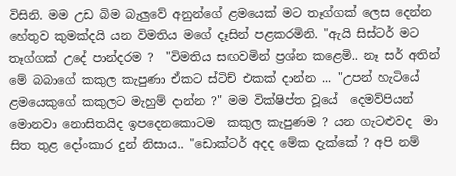විසිනි. මම උඩ බිම බැලුවේ අනුන්ගේ ළමයෙක් මට තෑග්ගක් ලෙස දෙන්න හේතුව කුමක්දයි යන විමතිය මගේ දෑසින් පළකරමිනි. "ඇයි සිස්ටර් මට තෑග්ගක් උදේ පාන්දරම ?  "විමතිය සඟවමින් ප්‍රශ්න කළෙමි.. නෑ සර් අතින් මේ බබාගේ කකුල කැපුණා ඒකට ස්ටිච් එකක් දාන්න ... "උපන් හැටියේ ළමයෙකුගේ කකුලට මැහුම් දාන්න ?" මම වික්ෂිප්ත වූයේ  දෙමව්පියන් මොනවා නොසිතයිද ඉපදෙනකොටම  කකුල කැපුණම ? යන ගැටළුවද  මා සිත තුළ දෝංකාර දුන් නිසාය.. "ඩොක්ටර් අදද මේක දැක්කේ ? අපි නම්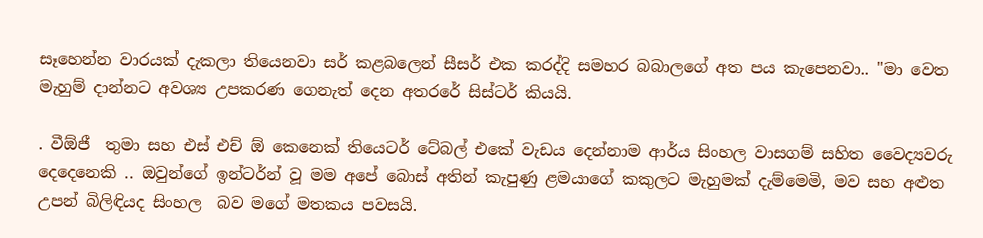සෑහෙන්න වාරයක් දැකලා තියෙනවා සර් කළබලෙන් සීසර් එක කරද්දි සමහර බබාලගේ අත පය කැපෙනවා.. "මා වෙත  මැහුම් දාන්නට අවශ්‍ය උපකරණ ගෙනැත් දෙන අතරරේ සිස්ටර් කියයි.

. වීඕජී  තුමා සහ එස් එච් ඕ කෙනෙක් තියෙටර් ටේබල් එකේ වැඩය දෙන්නාම ආර්ය සිංහල වාසගම් සහිත වෛද්‍යවරු දෙදෙනෙකි .. ඔවුන්ගේ ඉන්ටර්න් වූ මම අපේ බොස් අතින් කැපුණු ළමයාගේ කකුලට මැහුමක් දැම්මෙමි, මව සහ අළුත උපන් බිලිඳියද සිංහල  බව මගේ මතකය පවසයි.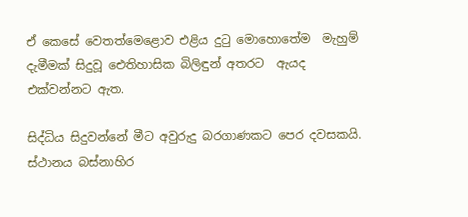ඒ කෙසේ වෙතත්මෙළොව එළිය දුටු මොහොතේම  මැහුම් දැමීමක් සිදුවූ ඓතිහාසික බිලිඳුන් අතරට  ඇයද එක්වන්නට ඇත.

සිද්ධිය සිදුවන්නේ මීට අවුරුදු බරගාණකට පෙර දවසකයි. ස්ථානය බස්නාහිර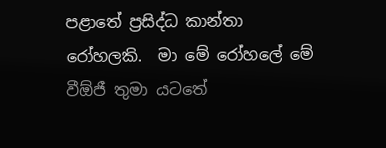පළාතේ ප්‍රසිද්ධ කාන්තා රෝහලකි.  මා මේ රෝහලේ මේ වීඕජී තුමා යටතේ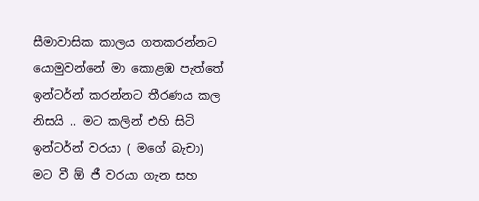සීමාවාසික කාලය ගතකරන්නට යොමුවන්නේ මා කොළඹ පැත්තේ ඉන්ටර්න් කරන්නට තීරණය කල නිසයි .. මට කලින් එහි සිටි ඉන්ටර්න් වරයා ( මගේ බැචා) මට වී ඕ ජී වරයා ගැන සහ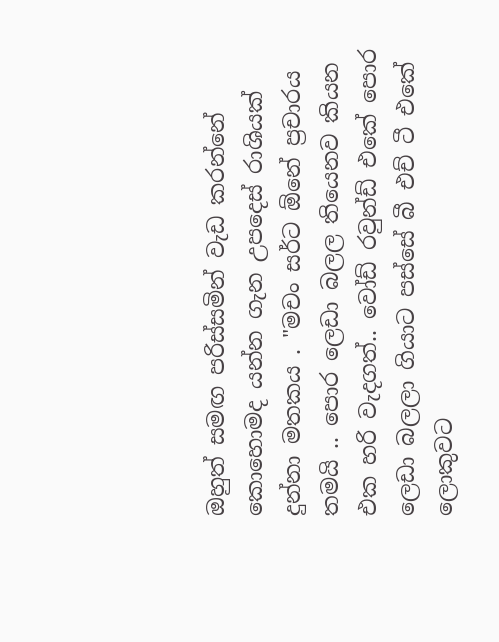ඔහුත් සමඟ පරිස්සමින් වැඩ කරන්නේ කොහොමද යන්න ගැන උපදෙස් රාශියක් දුන්නා මතකය . "මචං සර්ට ඕනේ ප්‍රචාරය තමයි .. පොර ලෙඩා බලල තියෙනව කියන එක හරි වැදගත්.. වෝඩ් රවුන්ඩ් එකේ පොර ලෙඩා බලලා ගියාට පස්සේ බී එච් ටී එකේ ලොකුවට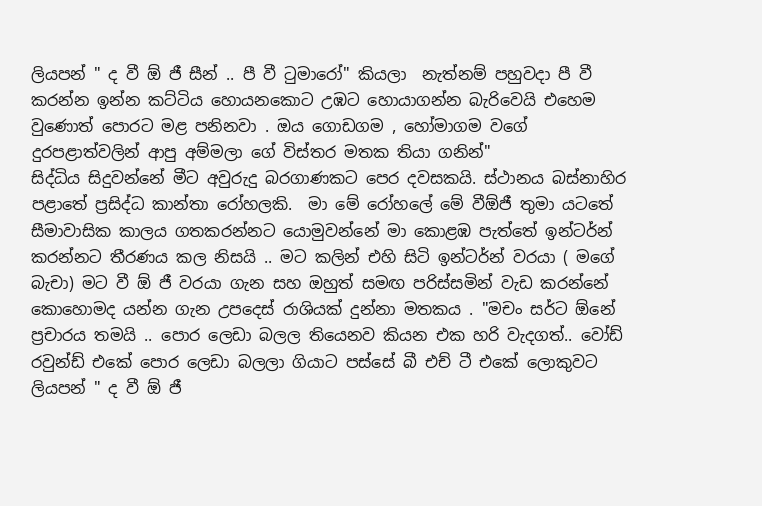ලියපන් " ද වී ඕ ජී සීන් .. පී වී ටුමාරෝ" කියලා  නැත්නම් පහුවදා පී වී කරන්න ඉන්න කට්ටිය හොයනකොට උඹට හොයාගන්න බැරිවෙයි එහෙම වුණොත් පොරට මළ පනිනවා . ඔය ගොඩගම , හෝමාගම වගේ දුරපළාත්වලින් ආපු අම්මලා ගේ විස්තර මතක තියා ගනින්"
සිද්ධිය සිදුවන්නේ මීට අවුරුදු බරගාණකට පෙර දවසකයි. ස්ථානය බස්නාහිර පළාතේ ප්‍රසිද්ධ කාන්තා රෝහලකි.  මා මේ රෝහලේ මේ වීඕජී තුමා යටතේ සීමාවාසික කාලය ගතකරන්නට යොමුවන්නේ මා කොළඹ පැත්තේ ඉන්ටර්න් කරන්නට තීරණය කල නිසයි .. මට කලින් එහි සිටි ඉන්ටර්න් වරයා ( මගේ බැචා) මට වී ඕ ජී වරයා ගැන සහ ඔහුත් සමඟ පරිස්සමින් වැඩ කරන්නේ කොහොමද යන්න ගැන උපදෙස් රාශියක් දුන්නා මතකය . "මචං සර්ට ඕනේ ප්‍රචාරය තමයි .. පොර ලෙඩා බලල තියෙනව කියන එක හරි වැදගත්.. වෝඩ් රවුන්ඩ් එකේ පොර ලෙඩා බලලා ගියාට පස්සේ බී එච් ටී එකේ ලොකුවට ලියපන් " ද වී ඕ ජී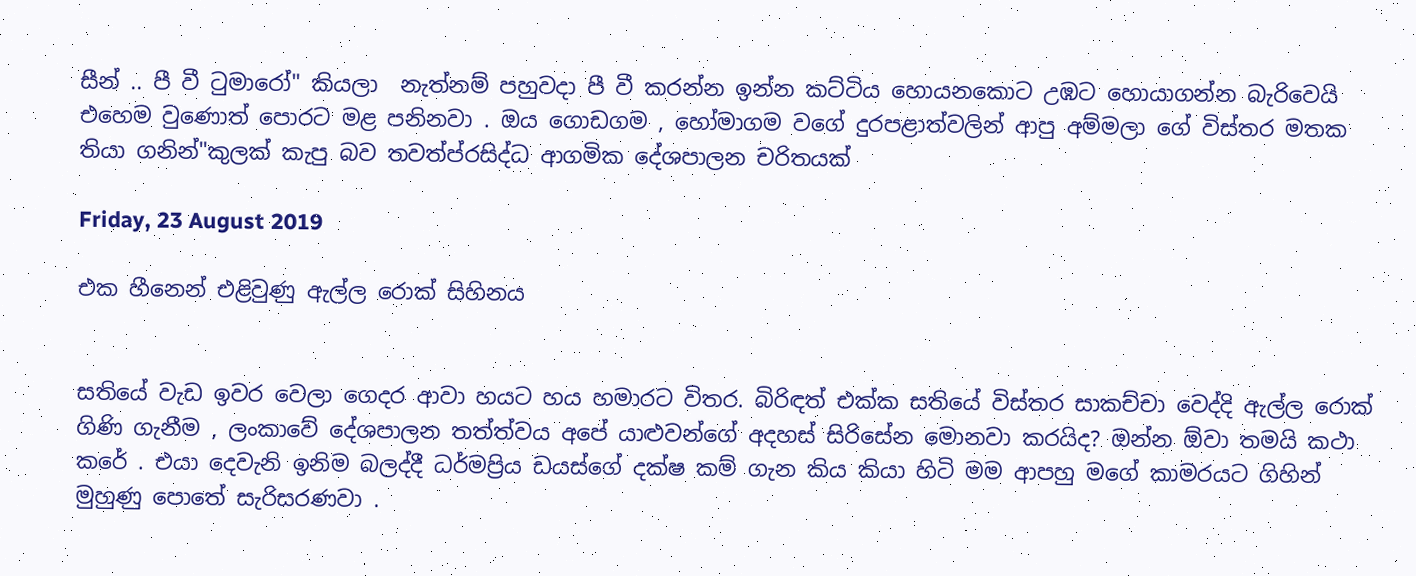සීන් .. පී වී ටුමාරෝ" කියලා  නැත්නම් පහුවදා පී වී කරන්න ඉන්න කට්ටිය හොයනකොට උඹට හොයාගන්න බැරිවෙයි එහෙම වුණොත් පොරට මළ පනිනවා . ඔය ගොඩගම , හෝමාගම වගේ දුරපළාත්වලින් ආපු අම්මලා ගේ විස්තර මතක තියා ගනින්"කුලක් කැපු බව තවත්ප්රසිද්ධ ආගමික දේශපාලන චරිතයක්

Friday, 23 August 2019

එක හීනෙන් එළිවුණු ඇල්ල රොක් සිහිනය


සතියේ වැඩ ඉවර වෙලා ගෙදර ආවා හයට හය හමාරට විතර. බිරිඳත් එක්ක සතියේ විස්තර සාකච්චා වෙද්දි ඇල්ල රොක් ගිණි ගැනීම , ලංකාවේ දේශපාලන තත්ත්වය අපේ යාළුවන්ගේ අදහස් සිරිසේන මොනවා කරයිද? ඔන්න ඕවා තමයි කථා කරේ . එයා දෙවැනි ඉනිම බලද්දී ධර්මප්‍රිය ඩයස්ගේ දක්ෂ කම් ගැන කිය කියා හිටි මම ආපහු මගේ කාමරයට ගිහින් මුහුණු පොතේ සැරිසරණවා .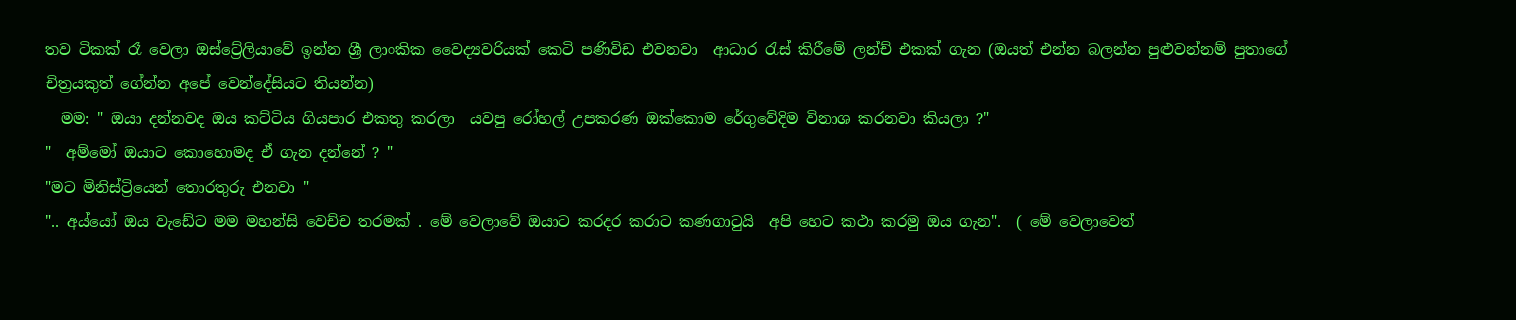තව ටිකක් රෑ වෙලා ඔස්ට්‍රේලියාවේ ඉන්න ශ්‍රී ලාංකික වෛද්‍යවරියක් කෙටි පණිවිඩ එවනවා  ආධාර රැස් කිරීමේ ලන්ච් එකක් ගැන (ඔයත් එන්න බලන්න පුළුවන්නම් පුතාගේ චිත්‍රයකුත් ගේන්න අපේ වෙන්දේසියට තියන්න)
  මම: " ඔයා දන්නවද ඔය කට්ටිය ගියපාර එකතු කරලා  යවපු රෝහල් උපකරණ ඔක්කොම රේගුවේදිම විනාශ කරනවා කියලා ?"
"  අම්මෝ ඔයාට කොහොමද ඒ ගැන දන්නේ ? "
"මට මිනිස්ට්‍රියෙන් තොරතුරු එනවා "
".. අය්යෝ ඔය වැඩේට මම මහන්සි වෙච්ච තරමක් . මේ වෙලාවේ ඔයාට කරදර කරාට කණගාටුයි  අපි හෙට කථා කරමු ඔය ගැන".  ( මේ වෙලාවෙත්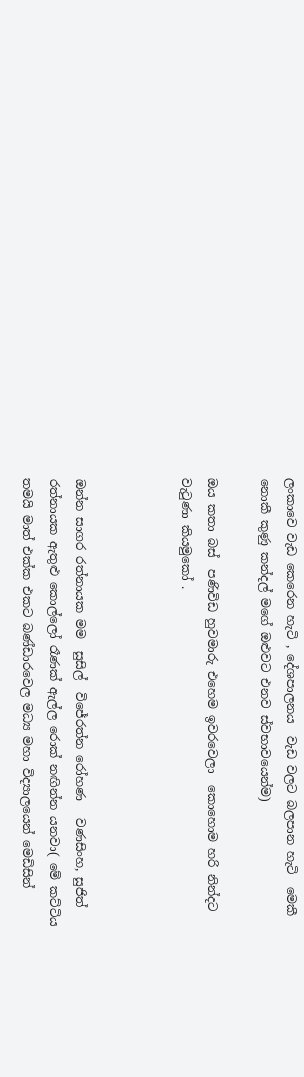ලංකාවෙ වැඩ කෙරෙන හැටි , දේශපාලනය  වැඩ වලට බලපාන හැටි  මෙකී නොකී කුණු කන්දල් මගේ ඔළුවට එනව ස්වභාවයෙන්ම)

ඔය කතා බස්  පණිවිඩ හුවමාරු එහෙම ඉවරවෙලා  කොහොම හරි නින්දට වැටුණා කියමුකෝ .



ඔන්න සාගර රත්නායක මම  සුසිල්  විජේරත්න රෝහණ   වණසිංහ, සුජිත් රත්නායක ඇතුළු කොල්ලෝ රෑණක් ඇල්ල රොක් නඟින්න යනවා( මේ කට්ටිය තමයි මාත් එක්ක එකට බණ්ඩාරවෙල මධ්‍ය මහා විද්‍යාලයෙන් මෙඩිසින්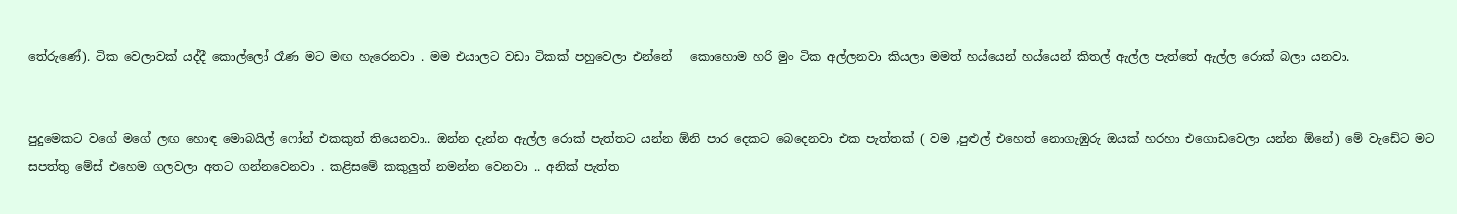තේරුණේ). ටික වෙලාවක් යද්දී කොල්ලෝ රෑණ මට මඟ හැරෙනවා . මම එයාලට වඩා ටිකක් පහුවෙලා එන්නේ   කොහොම හරි මුං ටික අල්ලනවා කියලා මමත් හය්යෙන් හය්යෙන් කිතල් ඇල්ල පැත්තේ ඇල්ල රොක් බලා යනවා.


පුදුමෙකට වගේ මගේ ලඟ හොඳ මොබයිල් ෆෝන් එකකුත් තියෙනවා.. ඔන්න දැන්න ඇල්ල රොක් පැත්තට යන්න ඕනි පාර දෙකට බෙදෙනවා එක පැත්තක් ( වම ,පුළුල් එහෙත් නොගැඹුරු ඔයක් හරහා එගොඩවෙලා යන්න ඕනේ) මේ වැඩේට මට සපත්තු මේස් එහෙම ගලවලා අතට ගන්නවෙනවා . කළිසමේ කකුලුත් නමන්න වෙනවා .. අනික් පැත්ත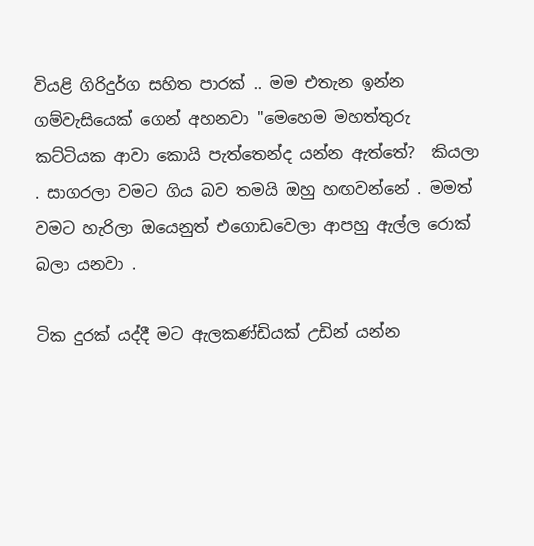වියළි ගිරිදුර්ග සහිත පාරක් .. මම එතැන ඉන්න ගම්වැසියෙක් ගෙන් අහනවා "මෙහෙම මහත්තුරු කට්ටියක ආවා කොයි පැත්තෙන්ද යන්න ඇත්තේ?  කියලා . සාගරලා වමට ගිය බව තමයි ඔහු හඟවන්නේ . මමත් වමට හැරිලා ඔයෙනුත් එගොඩවෙලා ආපහු ඇල්ල රොක් බලා යනවා .

ටික දුරක් යද්දී මට ඇලකණ්ඩියක් උඩින් යන්න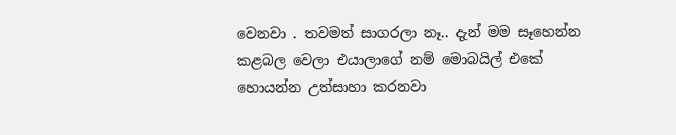වෙනවා . තවමත් සාගරලා නෑ.. දැන් මම සෑහෙන්න කළබල වෙලා එයාලාගේ නම් මොබයිල් එකේ  හොයන්න උත්සාහා කරනවා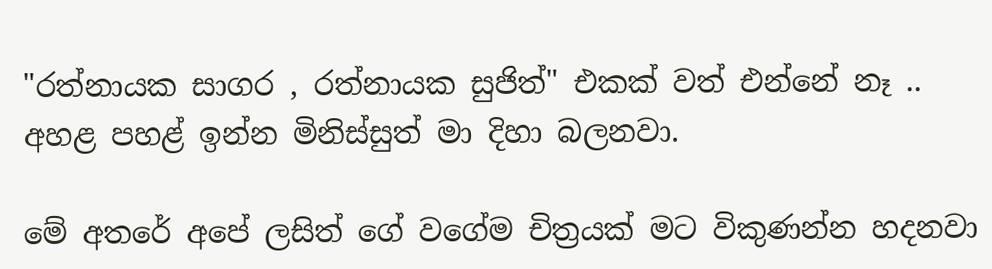"රත්නායක සාගර , රත්නායක සුජිත්" එකක් වත් එන්නේ නෑ .. අහළ පහළ් ඉන්න මිනිස්සුත් මා දිහා බලනවා.

මේ අතරේ අපේ ලසිත් ගේ වගේම චිත්‍රයක් මට විකුණන්න හදනවා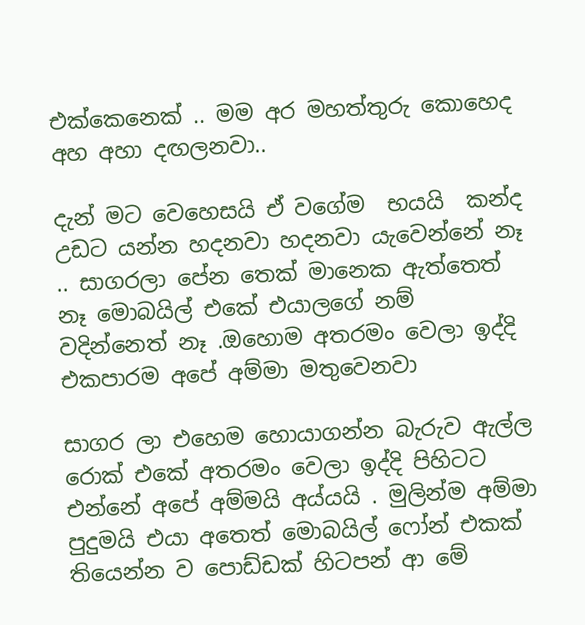එක්කෙනෙක් .. මම අර මහත්තුරු කොහෙද අහ අහා දඟලනවා..

දැන් මට වෙහෙසයි ඒ වගේම  භයයි  කන්ද උඩට යන්න හදනවා හදනවා යැවෙන්නේ නෑ .. සාගරලා පේන තෙක් මානෙක ඇත්තෙත් නෑ මොබයිල් එකේ එයාලගේ නම් වදින්නෙත් නෑ .ඔහොම අතරමං වෙලා ඉද්දි එකපාරම අපේ අම්මා මතුවෙනවා

සාගර ලා එහෙම හොයාගන්න බැරුව ඇල්ල රොක් එකේ අතරමං වෙලා ඉද්දි පිහිටට එන්නේ අපේ අම්මයි අය්යයි . මුලින්ම අම්මා පුදුමයි එයා අතෙත් මොබයිල් ෆෝන් එකක් තියෙන්න ව පොඩ්ඩක් හිටපන් ආ මේ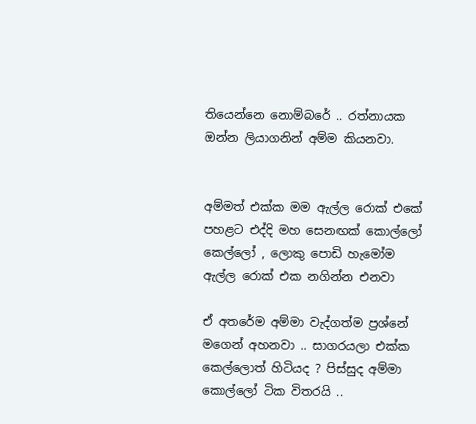තියෙන්නෙ නොම්බරේ .. රත්නායක ඔන්න ලියාගනින් අම්ම කියනවා.


අම්මත් එක්ක මම ඇල්ල රොක් එකේ පහළට එද්දි මහ සෙනඟක් කොල්ලෝ කෙල්ලෝ , ලොකු පොඩි හැමෝම ඇල්ල රොක් එක නගින්න එනවා

ඒ අතරේම අම්මා වැද්ගත්ම ප්‍රශ්නේ මගෙන් අහනවා .. සාගරයලා එක්ක කෙල්ලොත් හිටියද ? පිස්සුද අම්මා කොල්ලෝ ටික විතරයි ..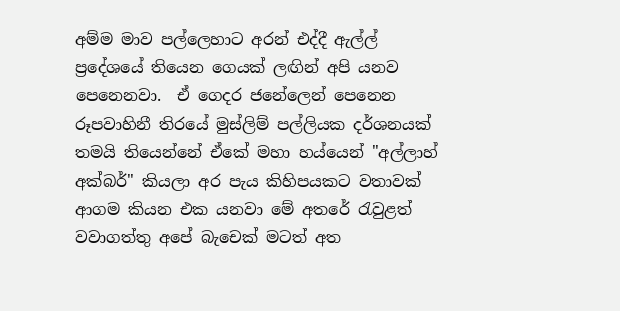අම්ම මාව පල්ලෙහාට අරන් එද්දී ඇල්ල් ප්‍රදේශයේ තියෙන ගෙයක් ලඟින් අපි යනව පෙනෙනවා.  ඒ ගෙදර ජනේලෙන් පෙනෙන රූපවාහිනී තිරයේ මුස්ලිම් පල්ලියක දර්ශනයක් තමයි තියෙන්නේ ඒකේ මහා හය්යෙන් "අල්ලාහ් අක්බර්" කියලා අර පැය කිහිපයකට වතාවක් ආගම කියන එක යනවා මේ අතරේ රැවුළත් වවාගත්තු අපේ බැචෙක් මටත් අත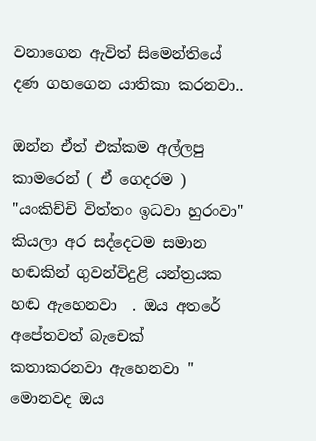වනාගෙන ඇවිත් සිමෙන්තියේ දණ ගහගෙන යාතිකා කරනවා..

ඔන්න ඒත් එක්කම අල්ලපු කාමරෙන් ( ඒ ගෙදරම ) "යංකිච්චි විත්තං ඉධවා හුරංවා"  කියලා අර සද්දෙටම සමාන හඬකින් ගුවන්විදුළි යන්ත්‍රයක හඬ ඇහෙනවා  . ඔය අතරේ අපේතවත් බැචෙක්  කතාකරනවා ඇහෙනවා " මොනවද ඔය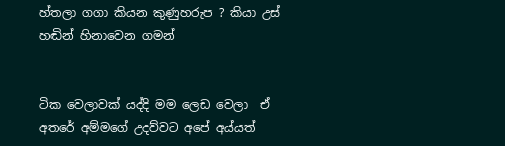හ්තලා ගගා කියන කුණුහරුප ? කියා උස් හඬින් හිනාවෙන ගමන්


ටික වෙලාවක් යද්දි මම ලෙඩ වෙලා  ඒ අතරේ අම්මගේ උදව්වට අපේ අය්යත්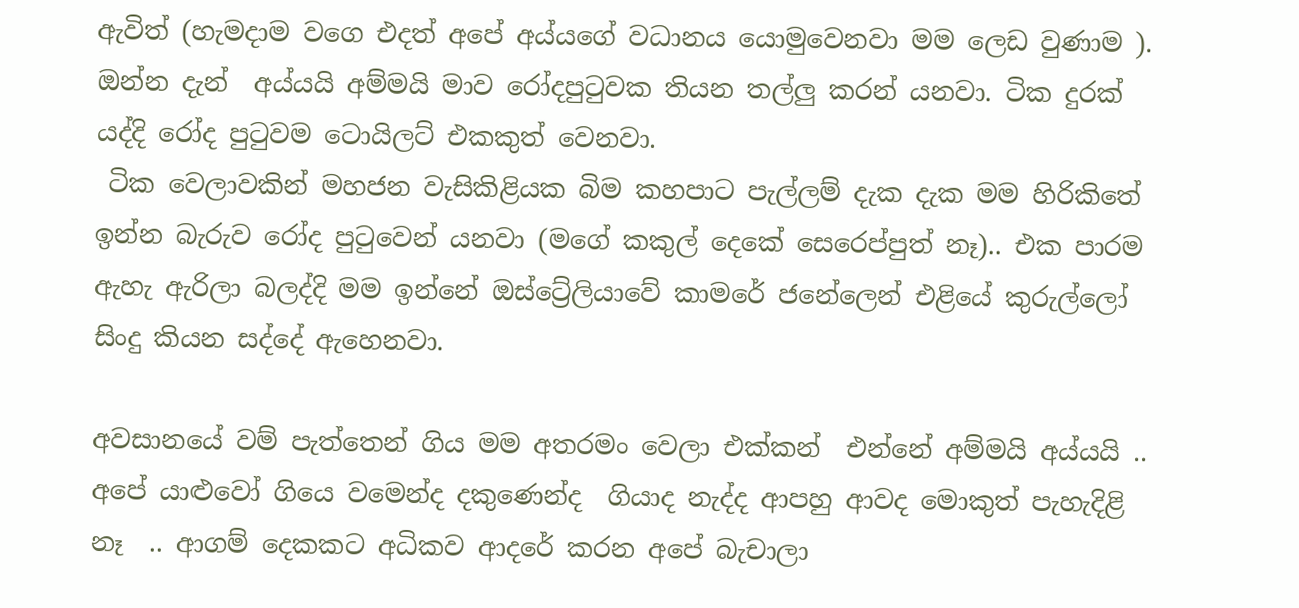ඇවිත් (හැමදාම වගෙ එදත් අපේ අය්යගේ වධානය යොමුවෙනවා මම ලෙඩ වුණාම ).
ඔන්න දැන්  අය්යයි අම්මයි මාව රෝදපුටුවක තියන තල්ලු කරන් යනවා. ටික දුරක් යද්දි රෝද පුටුවම ටොයිලට් එකකුත් වෙනවා.
 ටික වෙලාවකින් මහජන වැසිකිළියක බිම කහපාට පැල්ලම් දැක දැක මම හිරිකිතේ ඉන්න බැරුව රෝද පුටුවෙන් යනවා (මගේ කකුල් දෙකේ සෙරෙප්පුත් නෑ).. එක පාරම ඇහැ ඇරිලා බලද්දි මම ඉන්නේ ඔස්ට්‍රේලියාවේ කාමරේ ජනේලෙන් එළියේ කුරුල්ලෝ සිංදු කියන සද්දේ ඇහෙනවා.

අවසානයේ වම් පැත්තෙන් ගිය මම අතරමං වෙලා එක්කන්  එන්නේ අම්මයි අය්යයි .. අපේ යාළුවෝ ගියෙ වමෙන්ද දකුණෙන්ද  ගියාද නැද්ද ආපහු ආවද මොකුත් පැහැදිළි නෑ  .. ආගම් දෙකකට අධිකව ආදරේ කරන අපේ බැචාලා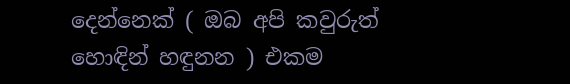දෙන්නෙක් ( ඔබ අපි කවුරුත් හොඳින් හඳුනන ) එකම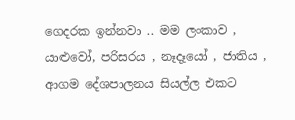ගෙදරක ඉන්නවා .. මම ලංකාව , යාළුවෝ, පරිසරය , නෑදෑයෝ , ජාතිය , ආගම දේශපාලනය සියල්ල එකට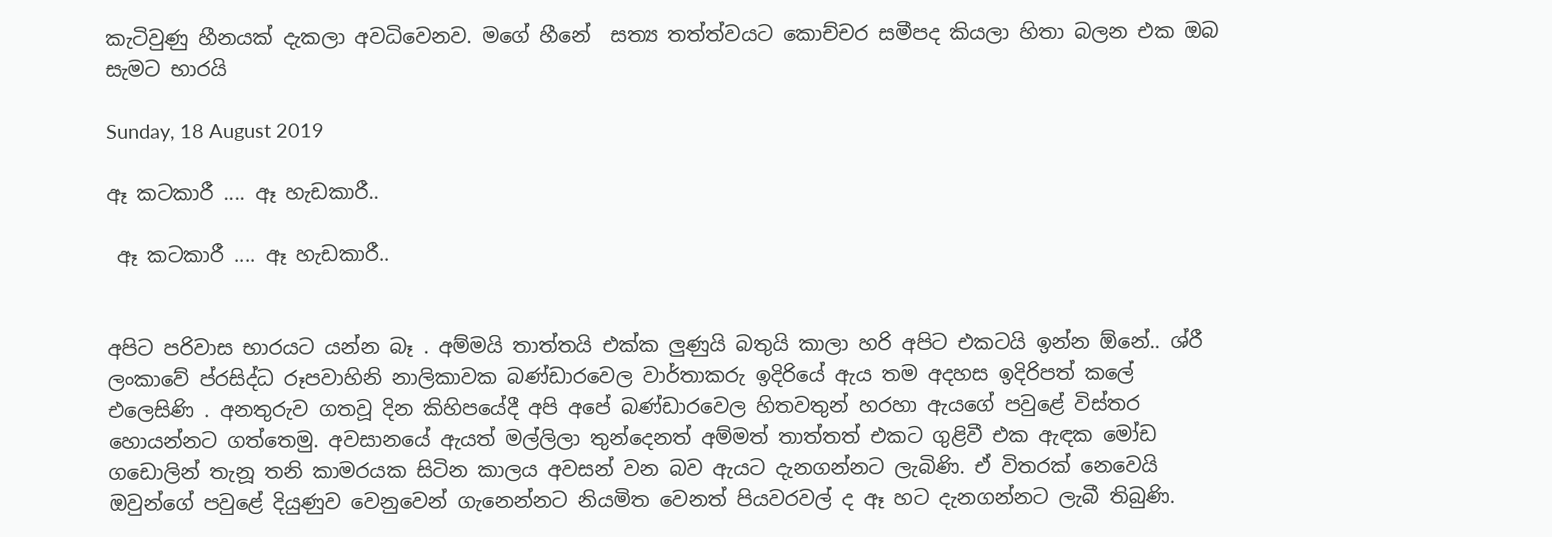කැටිවුණු හීනයක් දැකලා අවධිවෙනව. මගේ හීනේ  සත්‍ය තත්ත්වයට කොච්චර සමීපද කියලා හිතා බලන එක ඔබ සැමට භාරයි

Sunday, 18 August 2019

ඈ කටකාරී .... ඈ හැඩකාරී..

 ඈ කටකාරී .... ඈ හැඩකාරී..


අපිට පරිවාස භාරයට යන්න බෑ . අම්මයි තාත්තයි එක්ක ලුණුයි බතුයි කාලා හරි අපිට එකටයි ඉන්න ඕනේ.. ශ්රී ලංකාවේ ප්රසිද්ධ රූපවාහිනි නාලිකාවක බණ්ඩාරවෙල වාර්තාකරු ඉදිරියේ ඇය තම අදහස ඉදිරිපත් කලේ එලෙසිණි . අනතුරුව ගතවූ දින කිහිපයේදී අපි අපේ බණ්ඩාරවෙල හිතවතුන් හරහා ඇයගේ පවුළේ විස්තර හොයන්නට ගත්තෙමු. අවසානයේ ඇයත් මල්ලිලා තුන්දෙනත් අම්මත් තාත්තත් එකට ගුළිවී එක ඇඳක මෝඩ ගඩොලින් තැනූ තනි කාමරයක සිටින කාලය අවසන් වන බව ඇයට දැනගන්නට ලැබිණි. ඒ විතරක් නෙවෙයි ඔවුන්ගේ පවුළේ දියුණුව වෙනුවෙන් ගැනෙන්නට නියමිත වෙනත් පියවරවල් ද ඈ හට දැනගන්නට ලැබී තිබුණි.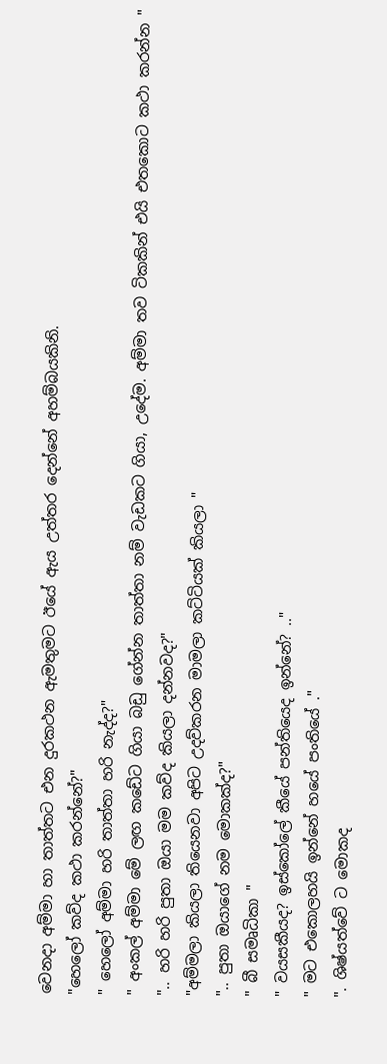වෙනදා අම්මා හා තාත්තට එන දුරකථන ඇමතුමට ඊයේ ඇය උත්තර දෙන්නේ අහම්බයකිනි.
"හෙලෝ කව්ද කථා කරන්නේ?"
" හෙලෝ අම්මා හරි තාත්තා හරි නැද්ද?"
" අංකල් අම්මා මේ ලඟ කඩේට ගියා බඩු ගේන්න තාත්තා නම් වැඩකට ගියා, උදේම. අම්මා තව ටිකකින් එයි එතකොට කථා කරන්න "
".. හරි හරි පුතා ඔයා මම කව්ද කියලා දන්නවද?"
"අම්මලා කියලා තියෙනවා අපිට උදව්කරන මාමලා කට්ටියක් කියලා "
".. පුතා ඔයාගේ නම මොකක්ද?"
" බී සමෘධිකා "
" වයසකීයද? ඉස්කෝලේ කීයේ පන්තියෙද ඉන්නේ? .."
" මට එකොලහයි ඉන්නේ හයේ පංතියේ ."
". ශිෂ්යත්වේ ට මොකද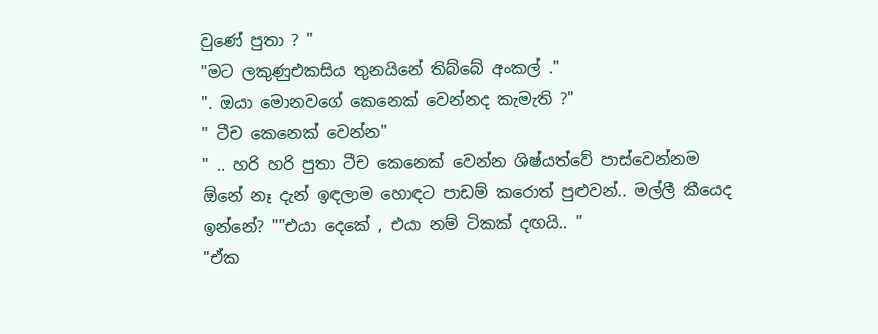වුණේ පුතා ? "
"මට ලකුණුඑකසිය තුනයිනේ තිබ්බේ අංකල් ."
". ඔයා මොනවගේ කෙනෙක් වෙන්නද කැමැති ?"
" ටීච කෙනෙක් වෙන්න"
" .. හරි හරි පුතා ටීච කෙනෙක් වෙන්න ශිෂ්යත්වේ පාස්වෙන්නම ඕනේ නෑ දැන් ඉඳලාම හොඳට පාඩම් කරොත් පුළුවන්.. මල්ලී කීයෙද ඉන්නේ? ""එයා දෙකේ , එයා නම් ටිකක් දඟයි.. "
"ඒක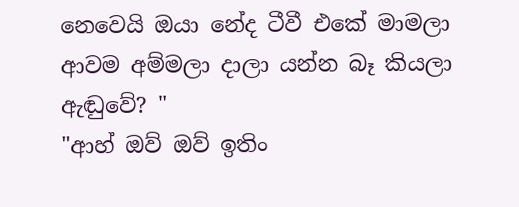නෙවෙයි ඔයා නේද ටීවී එකේ මාමලා ආවම අම්මලා දාලා යන්න බෑ කියලා ඇඬුවේ? "
"ආහ් ඔව් ඔව් ඉතිං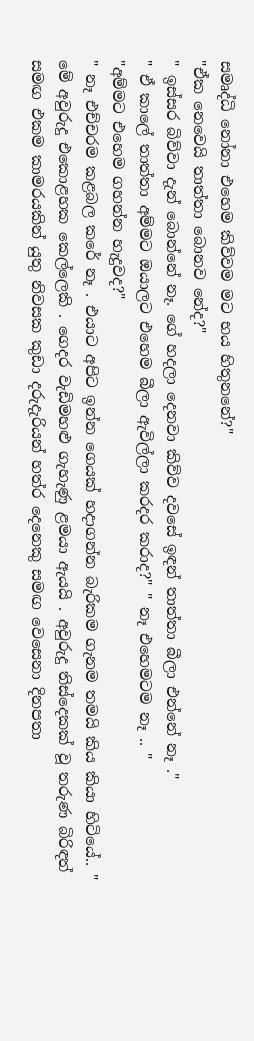සමෘද්ධි නෝනා එහෙම කිව්වම මට භය හිතුනනේ?"
"ඒක නෙවෙයි තාත්තා බොනව නේද?"
" ඉස්සර බිව්වා දැන් බොන්නේ නෑ. ගේ හදලා දෙනවා කිව්ව දවසේ ඉඳන් තාත්තා බීලා එන්නේ නෑ ."
" ඒ කාලේ තාත්තා අම්මට ඔයාලට එහෙම බීලා ඇවිල්ලා කරදර කරාද?" " නෑ එහෙමටම නෑ .. "
"අම්මට එහෙම ගහන්න හැදුවද?"
" නෑ එච්චරම කළබල කරේ නෑ . එයාට අපිට ඉන්න ගෙයක් හදාගන්න බැරිකම ගැනම තමයි කිය කියා හිටියේ.. "
මේ අවුරුදු එකොළහක කෙල්ලෙකි . ගෙදර වැඩිමහළු ගැහැණු ළමයා ඇයයි . අවුරුදු තිස්දෙකක් වූ තරුණ බිරිඳත් සමඟ එකම කාමරයකින් යුතු නිවසක කුඩා දරුදැරියන් හත්ර දෙනෙකු සමඟ වෙසෙනා දිනපතා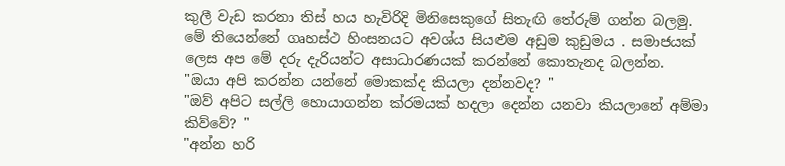කුලී වැඩ කරනා තිස් හය හැවිරිදි මිනිසෙකුගේ සිතැඟි තේරුම් ගන්න බලමු. මේ තියෙන්නේ ගෘහස්ථ හිංසනයට අවශ්ය සියළුම අඩුම කුඩුමය . සමාජයක් ලෙස අප මේ දරු දැරියන්ට අසාධාරණයක් කරන්නේ කොතැනද බලන්න.
"ඔයා අපි කරන්න යන්නේ මොකක්ද කියලා දන්නවද? "
"ඔව් අපිට සල්ලි හොයාගන්න ක්රමයක් හදලා දෙන්න යනවා කියලානේ අම්මා කිව්වේ? "
"අන්න හරි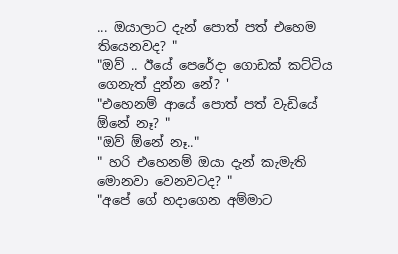... ඔයාලාට දැන් පොත් පත් එහෙම තියෙනවද? "
"ඔව් .. ඊයේ පෙරේදා ගොඩක් කට්ටිය ගෙනැත් දුන්න නේ? '
"එහෙනම් ආයේ පොත් පත් වැඩියේ ඕනේ නෑ? "
"ඔව් ඕනේ නෑ.."
" හරි එහෙනම් ඔයා දැන් කැමැති මොනවා වෙනවටද? "
"අපේ ගේ හදාගෙන අම්මාට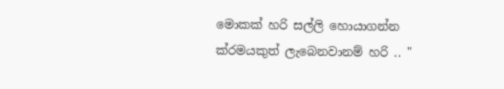මොකක් හරි සල්ලි හොයාගන්න ක්රමයකුත් ලැබෙනවානම් හරි .. "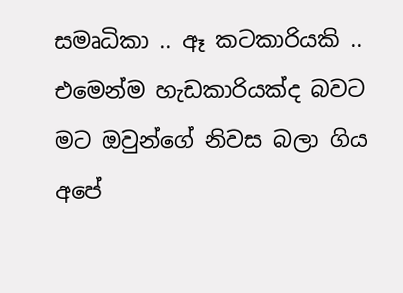සමෘධිකා .. ඈ කටකාරියකි .. එමෙන්ම හැඩකාරියක්ද බවට මට ඔවුන්ගේ නිවස බලා ගිය අපේ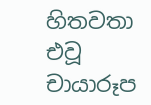හිතවතා එවූ චායාරූප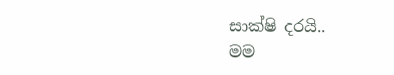සාක්ෂි දරයි..
මම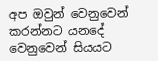අප ඔවුන් වෙනුවෙන් කරන්නට යනදේ වෙනුවෙන් සියයට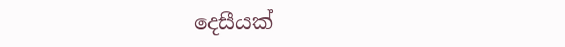දෙසීයක්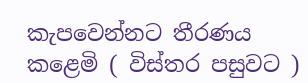කැපවෙන්නට තීරණය කළෙමි ( විස්තර පසුවට )